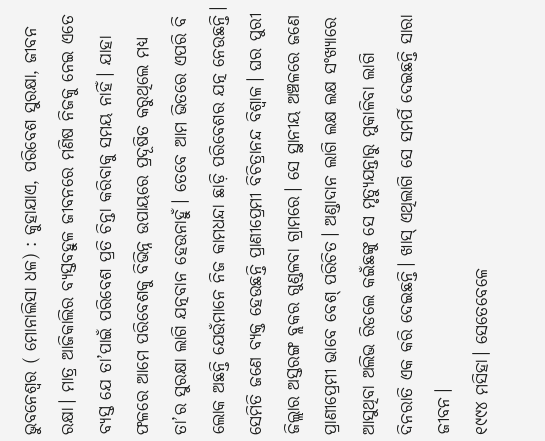ଭୁବନେଶ୍ବର ( ମୋନାଲିସା ଧଳ) : କୁହାଯାଏ, ପରିବେଶ ସୁରକ୍ଷା, ଜୀବନ ରକ୍ଷା। ମାତ୍ର ଆଜିକାଲିର ବ୍ୟସ୍ତବହୁଳ ଜୀବନରେ ମଣିଷ ନିଜକୁ ନେଇ ଏତେ ବ୍ୟସ୍ତ ଯେ ତା’ପାଇଁ ପରିବେଶ ପ୍ରତି ଚିନ୍ତା କରିବାକୁ ସମୟ ନାହିଁ। ଯାହା ଫଳରେ ଆମେ ପରିବେଶକୁ ବିଭିନ୍ନ ଉପାୟରେ ପ୍ରଦୂଷିତ କରୁଥିଲେ ମଧ୍ୟ ତା’ର ସୁରକ୍ଷା ଲାଗି ଯତ୍ନବାନ ହେଉନାହୁଁ। ତେବେ ଆମ ଭିତରେ ଏପରି ବି ଲୋକ ଅଛନ୍ତି ଯେଉଁମାନେ ନିଜ କାମଧନ୍ଦା ଛାଡ଼ି ପରିବେଶର ଯତ୍ନ ନେଉଛନ୍ତି।
ସେମିତି ଜଣେ ବ୍ୟକ୍ତ ହେଉଛନ୍ତି ପ୍ରାଣୀପ୍ରେମୀ ବିଚିତ୍ରାନନ୍ଦ ବିଶ୍ବାଳ। ଘର ପୁରୀ ଜିଲ୍ଲାର ଅସ୍ତରଙ୍ଗ ବ୍ଲକର ଗୁଣ୍ଡଳବା ଗ୍ରାମରେ। ସେ ସ୍ଥାନୀୟ ଅଞ୍ଚଳରେ ଜଣେ ପ୍ରାଣୀପ୍ରେମୀ ଭାବେ ବେଶ୍ ପରିଚିତ। ଅଣ୍ଡାଦାନ ଲାଗି ଲକ୍ଷ ଲକ୍ଷ ସଂଖ୍ୟାରେ ଆସୁଥିବା ଅଲିଭ ରିଡଲେ କଇଁଛଙ୍କୁ ସେ ମୃତ୍ୟୁଯନ୍ତାରୁ ମୁକାଳିବା ଲାଗି ଦିନରାତି ଏକ କରି ଦେଇଛନ୍ତି। ଖାସ୍ ଏଥିଲାଗି ସେ ସମର୍ପି ଦେଇଛନ୍ତି ସାରା ଜୀବନ।
୧୯୯୪ ମସିହା। ସେତେବେଳେ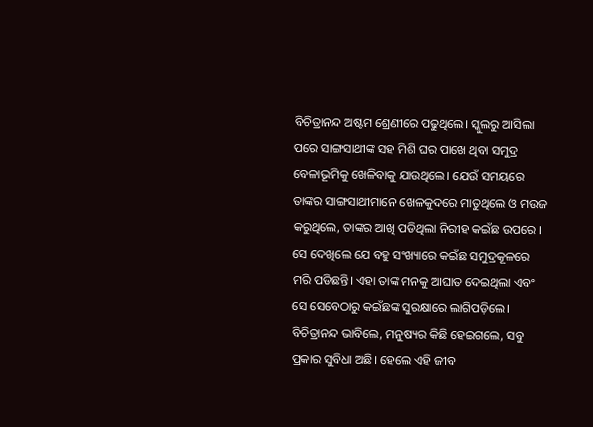ବିଚିତ୍ରାନନ୍ଦ ଅଷ୍ଟମ ଶ୍ରେଣୀରେ ପଢୁଥିଲେ। ସ୍କୁଲରୁ ଆସିଲା ପରେ ସାଙ୍ଗସାଥୀଙ୍କ ସହ ମିଶି ଘର ପାଖେ ଥିବା ସମୁଦ୍ର ବେଳାଭୂମିକୁ ଖେଳିବାକୁ ଯାଉଥିଲେ। ଯେଉଁ ସମୟରେ ତାଙ୍କର ସାଙ୍ଗସାଥୀମାନେ ଖେଳକୁଦରେ ମାତୁଥିଲେ ଓ ମଉଜ କରୁଥିଲେ, ତାଙ୍କର ଆଖି ପଡିଥିଲା ନିରୀହ କଇଁଛ ଉପରେ । ସେ ଦେଖିଲେ ଯେ ବହୁ ସଂଖ୍ୟାରେ କଇଁଛ ସମୁଦ୍ରକୂଳରେ ମରି ପଡିଛନ୍ତି। ଏହା ତାଙ୍କ ମନକୁ ଆଘାତ ଦେଇଥିଲା ଏବଂ ସେ ସେବେଠାରୁ କଇଁଛଙ୍କ ସୁରକ୍ଷାରେ ଲାଗିପଡ଼ିଲେ। ବିଚିତ୍ରାନନ୍ଦ ଭାବିଲେ, ମନୁଷ୍ୟର କିଛି ହେଇଗଲେ, ସବୁ ପ୍ରକାର ସୁବିଧା ଅଛି। ହେଲେ ଏହି ଜୀବ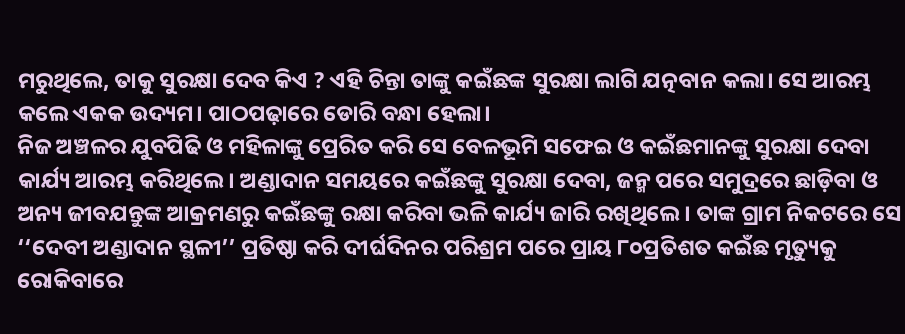ମରୁଥିଲେ, ତାକୁ ସୁରକ୍ଷା ଦେବ କିଏ ? ଏହି ଚିନ୍ତା ତାଙ୍କୁ କଇଁଛଙ୍କ ସୁରକ୍ଷା ଲାଗି ଯତ୍ନବାନ କଲା। ସେ ଆରମ୍ଭ କଲେ ଏକକ ଉଦ୍ୟମ। ପାଠପଢ଼ାରେ ଡୋରି ବନ୍ଧା ହେଲା।
ନିଜ ଅଞ୍ଚଳର ଯୁବପିଢି ଓ ମହିଳାଙ୍କୁ ପ୍ରେରିତ କରି ସେ ବେଳଭୂମି ସଫେଇ ଓ କଇଁଛମାନଙ୍କୁ ସୁରକ୍ଷା ଦେବା କାର୍ଯ୍ୟ ଆରମ୍ଭ କରିଥିଲେ। ଅଣ୍ଡାଦାନ ସମୟରେ କଇଁଛଙ୍କୁ ସୁରକ୍ଷା ଦେବା, ଜନ୍ମ ପରେ ସମୁଦ୍ରରେ ଛାଡ଼ିବା ଓ ଅନ୍ୟ ଜୀବଯନ୍ତୁଙ୍କ ଆକ୍ରମଣରୁ କଇଁଛଙ୍କୁ ରକ୍ଷା କରିବା ଭଳି କାର୍ଯ୍ୟ ଜାରି ରଖିଥିଲେ। ତାଙ୍କ ଗ୍ରାମ ନିକଟରେ ସେ ‘‘ଦେବୀ ଅଣ୍ଡାଦାନ ସ୍ଥଳୀ’’ ପ୍ରତିଷ୍ଠା କରି ଦୀର୍ଘଦିନର ପରିଶ୍ରମ ପରେ ପ୍ରାୟ ୮୦ପ୍ରତିଶତ କଇଁଛ ମୃତ୍ୟୁକୁ ରୋକିବାରେ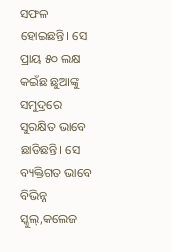ସଫଳ ହୋଇଛନ୍ତି। ସେ ପ୍ରାୟ ୫୦ ଲକ୍ଷ କଇଁଛ ଛୁଆଙ୍କୁ ସମୁଦ୍ରରେ ସୁରକ୍ଷିତ ଭାବେ ଛାଡିଛନ୍ତି। ସେ ବ୍ୟକ୍ତିଗତ ଭାବେ ବିଭିନ୍ନ ସ୍କୁଲ୍,କଲେଜ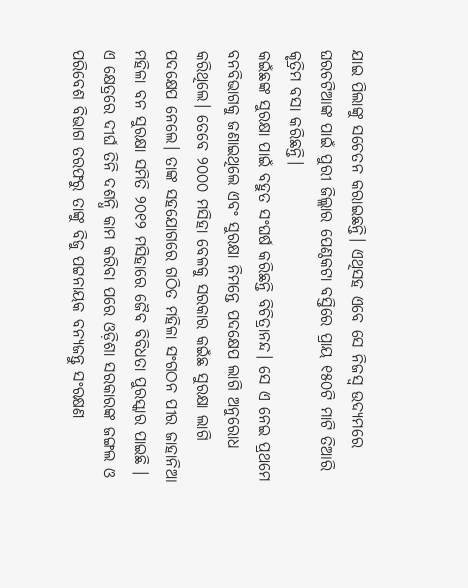ଯାଇ ପିଲାଙ୍କୁ ସଚେତନ କରାଇଛନ୍ତି। ଏଥିସହ ଏବେ ସେ ନିଜସ୍ବ ଉଦ୍ୟମରେ ଘରଚଟିଆଙ୍କ ପାଇଁ ପୁରୀ ଜିଲ୍ଲାର ପେଣ୍ଠକଟା ବସ୍ତିରେ ପ୍ରାୟ ୧୫୦ଟି ମାଟି ତିଆରି କୃତ୍ରିମ ବସା କରିଛନ୍ତି।
କଇଁଛଙ୍କ ସୁରକ୍ଷା ପାଇଁ ବହୁତ ସଂଘର୍ଷ କରିଛନ୍ତି ବିଚିତ୍ରାନନ୍ଦ। ସେ ଏ ନେଇ ପ୍ରଥମେ ବନବିଭାଗକୁ ଜଣାଇଥିଲେ ଏବଂ ସୁରକ୍ଷା ନିମନ୍ତେ ପଦକ୍ଷେପ ଲାଗି ଅନୁରୋଧ କରିଥିଲେ। ତେବେ ୨୦୦୦ ମସିହା ବେଳକୁ ସରକାର କଇଁଛ ସୁରକ୍ଷା ଲାଗି ପଦକ୍ଷେପ ନେଲେ। ତାଙ୍କ ସହଯୋଗରେ ଗଠିତ ମହିଳା ସଂଗଠନ ପୀର ଜାହାନିଆ ମହିଳା ବନ ସୁରକ୍ଷା ସମିତି ୨୦୧୨ ମସିହାରେ ଜୈବ ବିବିଧତା ପୁରସ୍କାର ପାଇଛି । ଏ କ୍ଷେତ୍ରରେ ଦୀର୍ଘ ତିନି ଦଶନ୍ଧି କାମ କରିବା ପରେ ଓଡ଼ିଶା ସରକାରଙ୍କ ଜଙ୍ଗଲ ଓ ପରିବେଶ ବିଭାଗ ତରଫରୁ ତାଙ୍କୁ ବିଜୁ ପଟ୍ଟନାୟକ ବନ୍ୟଜନ୍ତୁ ସଂରକ୍ଷଣ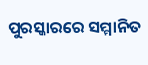ପୁରସ୍କାରରେ ସମ୍ମାନିତ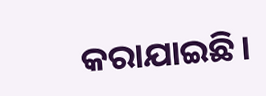କରାଯାଇଛି।